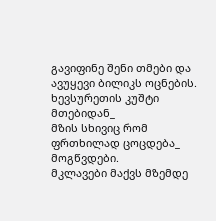გავიფინე შენი თმები და
ავუყევი ბილიკს ოცნების.
ხევსურეთის კუშტი მთებიდან_
მზის სხივიც რომ ფრთხილად ცოცდება_
მოგწვდები.
მკლავები მაქვს მზემდე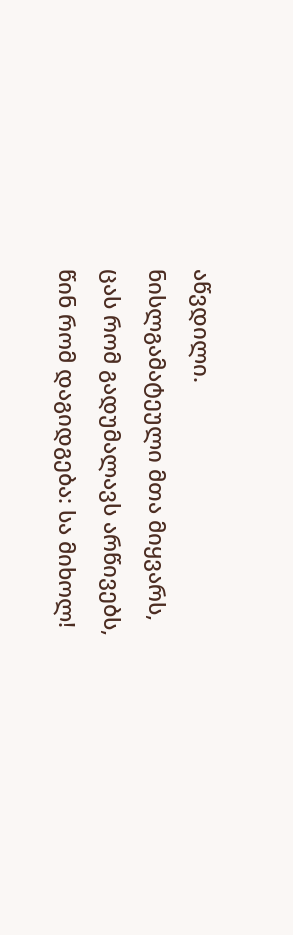აწვდილი.
ნისლგამატეული მთა მიყვარს,
ცას რომ გადუმალავს არწივებს,
წინ რომ დაგიდგება: სა მიხოლ!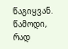წაგიყვან.
წამოდი, რად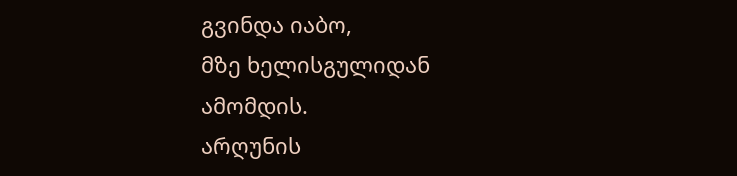გვინდა იაბო,
მზე ხელისგულიდან ამომდის.
არღუნის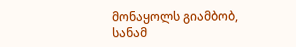მონაყოლს გიამბობ,
სანამ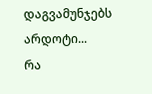დაგვამუნჯებს არდოტი...
რა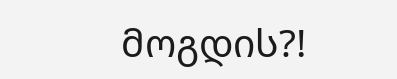მოგდის?!